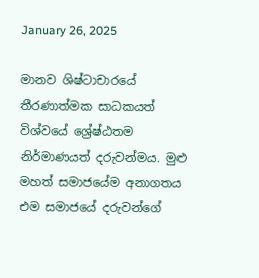January 26, 2025

මානව ශිෂ්ටාචාරයේ තීරණාත්මක සාධකයත් විශ්වයේ ශ්‍රේෂ්ඨතම නිර්මාණයත් දරුවන්මය. මුළු මහත් සමාජයේම අනාගතය එම සමාජයේ දරුවන්ගේ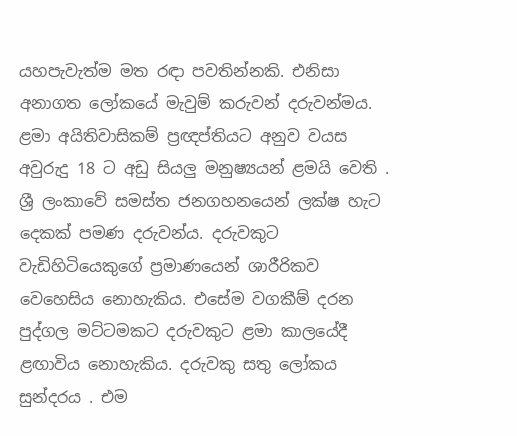යහපැවැත්ම මත රඳා පවතින්නකි. එනිසා අනාගත ලෝකයේ මැවුම් කරුවන් දරුවන්මය. ළමා අයිතිවාසිකම් ප්‍රඥප්තියට අනුව වයස අවුරුදු 18 ට අඩු සියලු මනුෂ්‍යයන් ළමයි වෙති . ශ්‍රී ලංකාවේ සමස්ත ජනගහනයෙන් ලක්ෂ හැට දෙකක් පමණ දරුවන්ය. දරුවකුට වැඩිහිටියෙකුගේ ප්‍රමාණයෙන් ශාරීරිකව වෙහෙසිය නොහැකිය. එසේම වගකීම් දරන පුද්ගල මට්ටමකට දරුවකුට ළමා කාලයේදී ළඟාවිය නොහැකිය. දරුවකු සතු ලෝකය සුන්දරය . එම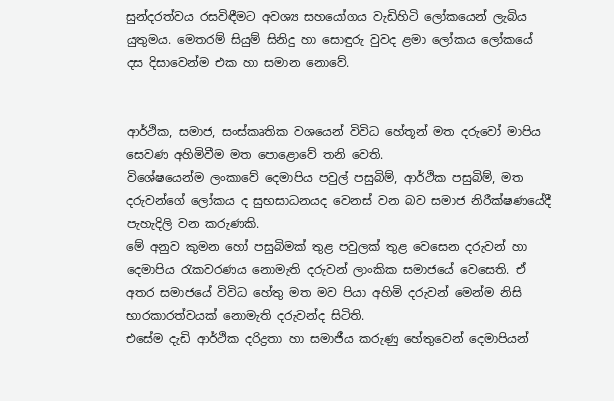සුන්දරත්වය රසවිඳීමට අවශ්‍ය සහයෝගය වැඩිහිටි ලෝකයෙන් ලැබිය යුතුමය. මෙතරම් සියුම් සිනිදු හා සොඳුරු වුවද ළමා ලෝකය ලෝකයේ දස දිසාවෙන්ම එක හා සමාන නොවේ.


ආර්ථික, සමාජ, සංස්කෘතික වශයෙන් විවිධ හේතූන් මත දරුවෝ මාපිය සෙවණ අහිමිවීම මත පොළොවේ තනි වෙති.
විශේෂයෙන්ම ලංකාවේ දෙමාපිය පවුල් පසුබිම්, ආර්ථික පසුබිම්, මත දරුවන්ගේ ලෝකය ද සුභසාධනයද වෙනස් වන බව සමාජ නිරීක්ෂණයේදී පැහැදිලි වන කරුණකි.
මේ අනුව කුමන හෝ පසුබිමක් තුළ පවුලක් තුළ වෙසෙන දරුවන් හා දෙමාපිය රැකවරණය නොමැති දරුවන් ලාංකික සමාජයේ වෙසෙති. ඒ අතර සමාජයේ විවිධ හේතු මත මව පියා අහිමි දරුවන් මෙන්ම නිසි භාරකාරත්වයක් නොමැති දරුවන්ද සිටිති.
එසේම දැඩි ආර්ථික දරිද්‍රතා හා සමාජීය කරුණු හේතුවෙන් දෙමාපියන්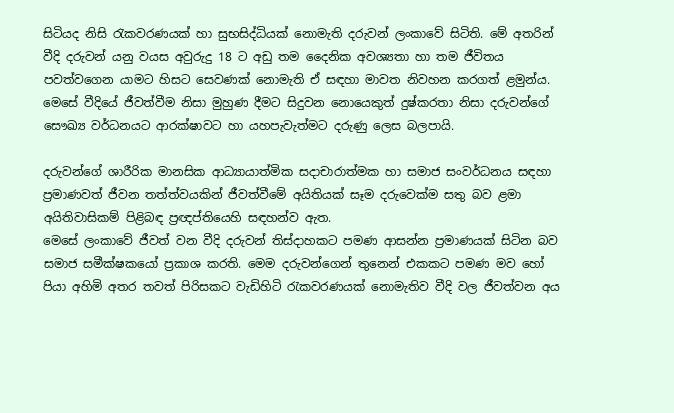සිටියද නිසි රැකවරණයක් හා සුභසිද්ධියක් නොමැති දරුවන් ලංකාවේ සිටිති. මේ අතරින් වීදි දරුවන් යනු වයස අවුරුදු 18 ට අඩු තම දෛනික අවශ්‍යතා හා තම ජීවිතය පවත්වගෙන යාමට හිසට සෙවණක් නොමැති ඒ සඳහා මාවත නිවහන කරගත් ළමුන්ය. මෙසේ වීදියේ ජීවත්වීම නිසා මුහුණ දීමට සිදුවන නොයෙකුත් දුෂ්කරතා නිසා දරුවන්ගේ සෞඛ්‍ය වර්ධනයට ආරක්ෂාවට හා යහපැවැත්මට දරුණු ලෙස බලපායි.

දරුවන්ගේ ශාරීරික මානසික ආධ්‍යායාත්මික සදාචාරාත්මක හා සමාජ සංවර්ධනය සඳහා ප්‍රමාණවත් ජීවන තත්ත්වයකින් ජීවත්වීමේ අයිතියක් සෑම දරුවෙක්ම සතු බව ළමා අයිතිවාසිකම් පිළිබඳ ප්‍රඥප්තියෙහි සඳහන්ව ඇත.
මෙසේ ලංකාවේ ජීවත් වන වීදි දරුවන් තිස්දාහකට පමණ ආසන්න ප්‍රමාණයක් සිටින බව සමාජ සමීක්ෂකයෝ ප්‍රකාශ කරති. මෙම දරුවන්ගෙන් තුනෙන් එකකට පමණ මව හෝ පියා අහිමි අතර තවත් පිරිසකට වැඩිහිටි රැකවරණයක් නොමැතිව වීදි වල ජීවත්වන අය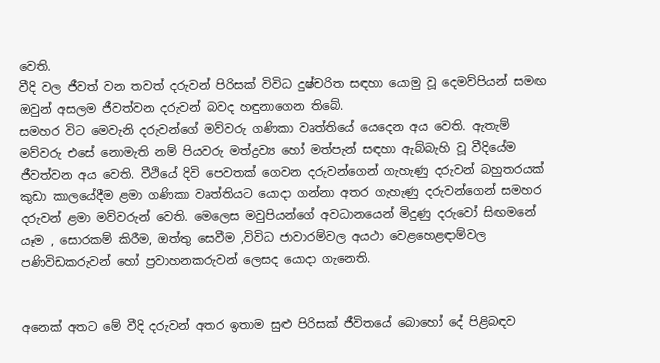වෙති.
වීදි වල ජීවත් වන තවත් දරුවන් පිරිසක් විවිධ දුෂ්චරිත සඳහා යොමු වූ දෙමව්පියන් සමඟ ඔවුන් අසලම ජීවත්වන දරුවන් බවද හඳුනාගෙන තිබේ.
සමහර විට මෙවැනි දරුවන්ගේ මව්වරු ගණිකා වෘත්තියේ යෙදෙන අය වෙති. ඇතැම් මව්වරු එසේ නොමැති නම් පියවරු මත්ද්‍රව්‍ය හෝ මත්පැන් සඳහා ඇබ්බැහි වූ වීදියේම ජීවත්වන අය වෙති. වීථියේ දිවි පෙවතක් ගෙවන දරුවන්ගෙන් ගැහැණු දරුවන් බහුතරයක් කුඩා කාලයේදීම ළමා ගණිකා වෘත්තියට යොදා ගන්නා අතර ගැහැණු දරුවන්ගෙන් සමහර දරුවන් ළමා මව්වරුන් වෙති. මෙලෙස මවුපියන්ගේ අවධානයෙන් මිදුණු දරුවෝ සිඟමනේ යෑම , සොරකම් කිරීම, ඔත්තු සෙවීම ,විවිධ ජාවාරම්වල අයථා වෙළහෙළඳාම්වල පණිවිඩකරුවන් හෝ ප්‍රවාහනකරුවන් ලෙසද යොදා ගැනෙති.


අනෙක් අතට මේ වීදි දරුවන් අතර ඉතාම සුළු පිරිසක් ජීවිතයේ බොහෝ දේ පිළිබඳව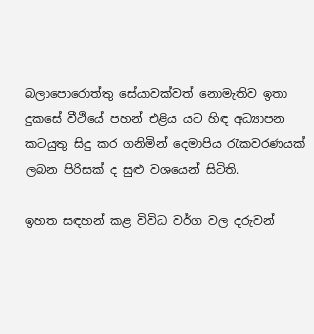බලාපොරොත්තු සේයාවක්වත් නොමැතිව ඉතා දුකසේ වීථියේ පහන් එළිය යට හිඳ අධ්‍යාපන කටයුතු සිදු කර ගනිමින් දෙමාපිය රැකවරණයක් ලබන පිරිසක් ද සුළු වශයෙන් සිටිති.

ඉහත සඳහන් කළ විවිධ වර්ග වල දරුවන්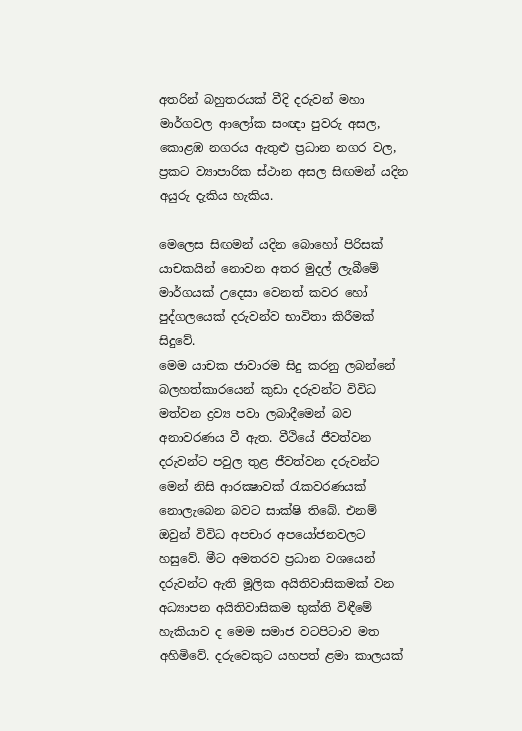අතරින් බහුතරයක් වීදි දරුවන් මහා මාර්ගවල ආලෝක සංඥා පුවරු අසල, කොළඹ නගරය ඇතුළු ප්‍රධාන නගර වල, ප්‍රකට ව්‍යාපාරික ස්ථාන අසල සිඟමන් යදින අයුරු දැකිය හැකිය.

මෙලෙස සිඟමන් යදින බොහෝ පිරිසක් යාචකයින් නොවන අතර මුදල් ලැබීමේ මාර්ගයක් උදෙසා වෙනත් කවර හෝ පුද්ගලයෙක් දරුවන්ව භාවිතා කිරීමක් සිදුවේ.
මෙම යාචක ජාවාරම සිදු කරනු ලබන්නේ බලහත්කාරයෙන් කුඩා දරුවන්ට විවිධ මත්වන ද්‍රව්‍ය පවා ලබාදීමෙන් බව අනාවරණය වී ඇත. වීථියේ ජීවත්වන දරුවන්ට පවුල තුළ ජීවත්වන දරුවන්ට මෙන් නිසි ආරක්‍ෂාවක් රැකවරණයක් නොලැබෙන බවට සාක්ෂි තිබේ. එනම් ඔවුන් විවිධ අපචාර අපයෝජනවලට හසුවේ. මීට අමතරව ප්‍රධාන වශයෙන් දරුවන්ට ඇති මූලික අයිතිවාසිකමක් වන අධ්‍යාපන අයිතිවාසිකම භුක්ති විඳීමේ හැකියාව ද මෙම සමාජ වටපිටාව මත අහිමිවේ. දරුවෙකුට යහපත් ළමා කාලයක්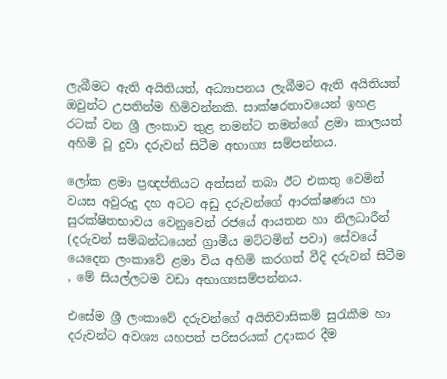ලැබීමට ඇති අයිතියත්, අධ්‍යාපනය ලැබීමට ඇති අයිතියත් ඔවුන්ට උපතින්ම හිමිවන්නකි. සාක්ෂරතාවයෙන් ඉහළ රටක් වන ශ්‍රී ලංකාව තුළ තමන්ට තමන්ගේ ළමා කාලයත් අහිමි වූ දුවා දරුවන් සිටීම අභාග්‍ය සම්පන්නය.

ලෝක ළමා ප්‍රඥප්තියට අත්සන් තබා ඊට එකතු වෙමින් වයස අවුරුදු දහ අටට අඩු දරුවන්ගේ ආරක්ෂණය හා සුරක්ෂිතභාවය වෙනුවෙන් රජයේ ආයතන හා නිලධාරීන් (දරුවන් සම්බන්ධයෙන් ග්‍රාමීය මට්ටමින් පවා) සේවයේ යෙදෙන ලංකාවේ ළමා විය අහිමි කරගත් වීදි දරුවන් සිටීම , මේ සියල්ලටම වඩා අභාග්‍යසම්පන්නය.

එසේම ශ්‍රී ලංකාවේ දරුවන්ගේ අයිතිවාසිකම් සුරැකීම හා දරුවන්ට අවශ්‍ය යහපත් පරිසරයක් උදාකර දීම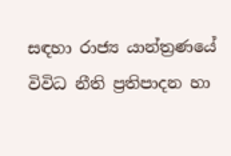සඳහා රාජ්‍ය යාන්ත්‍රණයේ විවිධ නීති ප්‍රතිපාදන හා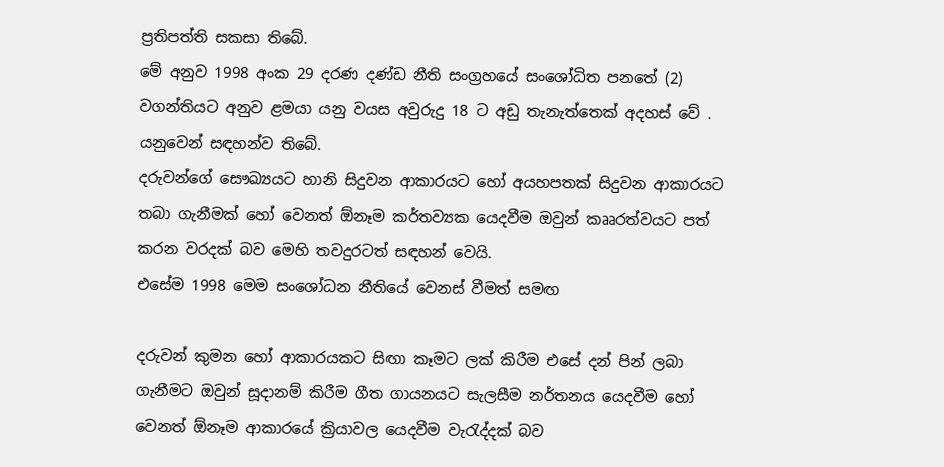ප්‍රතිපත්ති සකසා තිබේ.
මේ අනුව 1998 අංක 29 දරණ දණ්ඩ නීති සංග්‍රහයේ සංශෝධිත පනතේ (2) වගන්තියට අනුව ළමයා යනු වයස අවුරුදු 18 ට අඩු තැනැත්තෙක් අදහස් වේ . යනුවෙන් සඳහන්ව තිබේ.
දරුවන්ගේ සෞඛ්‍යයට හානි සිදුවන ආකාරයට හෝ අයහපතක් සිදුවන ආකාරයට තබා ගැනීමක් හෝ වෙනත් ඕනෑම කර්තව්‍යක යෙදවීම ඔවුන් කෲරත්වයට පත් කරන වරදක් බව මෙහි තවදුරටත් සඳහන් වෙයි.
එසේම 1998 මෙම සංශෝධන නීතියේ වෙනස් වීමත් සමඟ

දරුවන් කුමන හෝ ආකාරයකට සිඟා කෑමට ලක් කිරීම එසේ දන් පින් ලබා ගැනීමට ඔවුන් සූදානම් කිරීම ගීත ගායනයට සැලසීම නර්තනය යෙදවීම හෝ වෙනත් ඕනෑම ආකාරයේ ක්‍රියාවල යෙදවීම වැරැද්දක් බව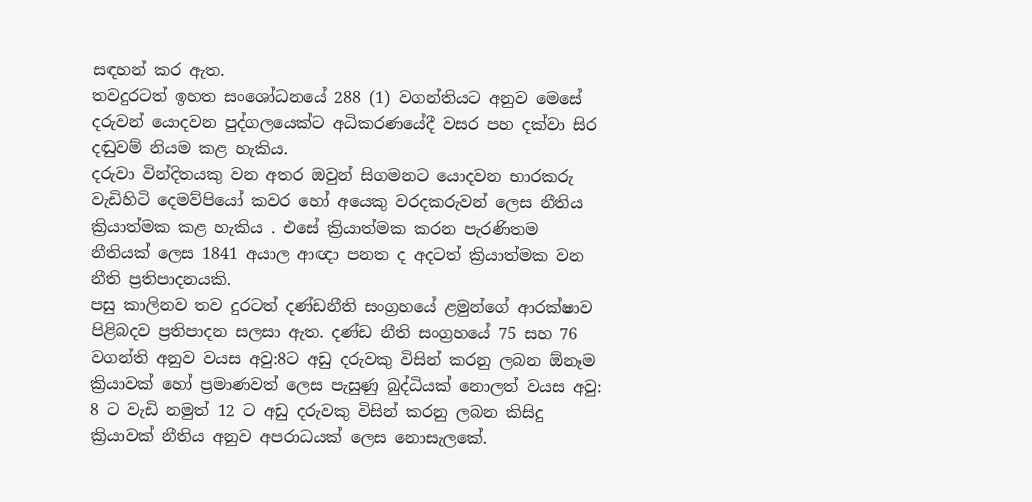සඳහන් කර ඇත.
තවදුරටත් ඉහත සංශෝධනයේ 288 (1) වගන්තියට අනුව මෙසේ දරුවන් යොදවන පුද්ගලයෙක්ට අධිකරණයේදී වසර පහ දක්වා සිර දඬුවම් නියම කළ හැකිය.
දරුවා වින්දිතයකු වන අතර ඔවුන් සිගමනට යොදවන භාරකරු වැඩිහිටි දෙමව්පියෝ කවර හෝ අයෙකු වරදකරුවන් ලෙස නීතිය ක්‍රියාත්මක කළ හැකිය . එසේ ක්‍රියාත්මක කරන පැරණිතම නීතියක් ලෙස 1841 අයාල ආඥා පනත ද අදටත් ක්‍රියාත්මක වන නීති ප්‍රතිපාදනයකි.
පසු කාලිනව තව දුරටත් දණ්ඩනීති සංග්‍රහයේ ළමුන්ගේ ආරක්ෂාව පිළිබදව ප්‍රතිපාදන සලසා ඇත. දණ්ඩ නීති සංග්‍රහයේ 75 සහ 76 වගන්ති අනුව වයස අවු:8ට අඩු දරුවකු විසින් කරනු ලබන ඕනෑම ක්‍රියාවක් හෝ ප්‍රමාණවත් ලෙස පැසුණු බුද්ධියක් නොලත් වයස අවු: 8 ට වැඩි නමුත් 12 ට අඩු දරුවකු විසින් කරනු ලබන කිසිදු ක්‍රියාවක් නීතිය අනුව අපරාධයක් ලෙස නොසැලකේ.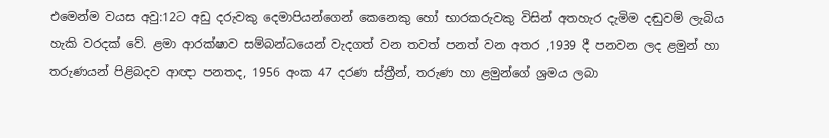එමෙන්ම වයස අවු:12ට අඩු දරුවකු දෙමාපියන්ගෙන් කෙනෙකු හෝ භාරකරුවකු විසින් අතහැර දැමිම දඬුවම් ලැබිය හැකි වරදක් වේ. ළමා ආරක්ෂාව සම්බන්ධයෙන් වැදගත් වන තවත් පනත් වන අතර ,1939 දී පනවන ලද ළමුන් හා තරුණයන් පිළිබදව ආඥා පනතද, 1956 අංක 47 දරණ ස්ත්‍රීන්, තරුණ හා ළමුන්ගේ ශ්‍රමය ලබා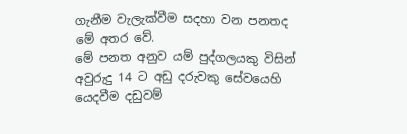ගැනීම වැලැක්වීම සදහා වන පනතද මේ අතර වේ.
මේ පනත අනුව යම් පුද්ගලයකු විසින් අවුරුදු 14 ට අඩු දරුවකු සේවයෙහි යෙදවීම දඩුවම්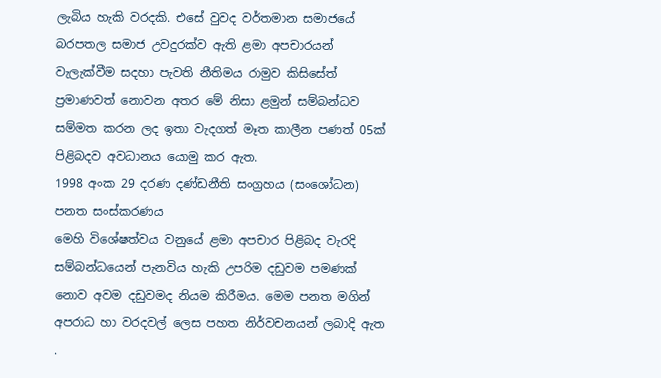ලැබිය හැකි වරදකි. එසේ වුවද වර්තමාන සමාජයේ බරපතල සමාජ උවදුරක්ව ඇති ළමා අපචාරයන් වැලැක්වීම සදහා පැවති නීතිමය රාමුව කිසිසේත් ප්‍රමාණවත් නොවන අතර මේ නිසා ළමුන් සම්බන්ධව සම්මත කරන ලද ඉතා වැදගත් මෑත කාලීන පණත් 05ක් පිළිබදව අවධානය යොමු කර ඇත.
1998 අංක 29 දරණ දණ්ඩනීති සංග්‍රහය (සංශෝධන) පනත සංස්කරණය
මෙහි විශේෂත්වය වනුයේ ළමා අපචාර පිළිබද වැරදි සම්බන්ධයෙන් පැනවිය හැකි උපරිම දඩුවම පමණක් නොව අවම දඩුවමද නියම කිරීමය. මෙම පනත මගින් අපරාධ හා වරදවල් ලෙස පහත නිර්වචනයන් ලබාදි ඇත .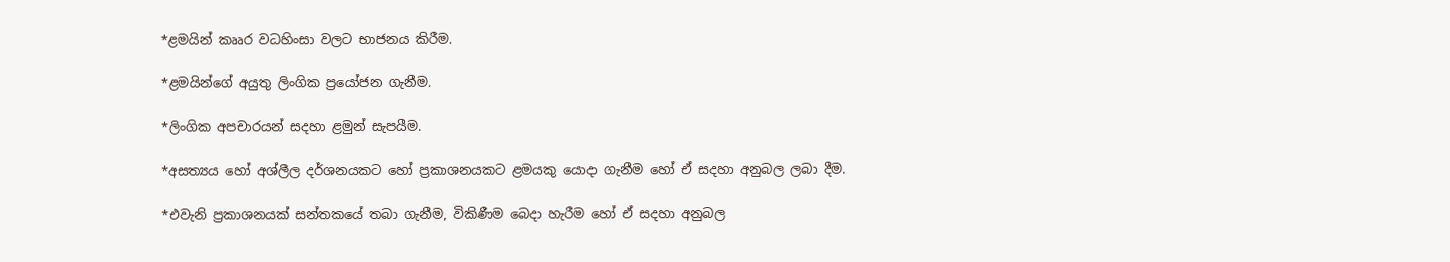*ළමයින් කෲර වධහිංසා වලට භාජනය කිරීම.

*ළමයින්ගේ අයුතු ලිංගික ප්‍රයෝජන ගැනීම.

*ලිංගික අපචාරයන් සදහා ළමුන් සැපයීම.

*අසත්‍යය හෝ අශ්ලීල දර්ශනයකට හෝ ප්‍රකාශනයකට ළමයකු යොදා ගැනීම හෝ ඒ සදහා අනුබල ලබා දීම.

*එවැනි ප්‍රකාශනයක් සන්තකයේ තබා ගැනීම, විකිණීම බෙදා හැරීම හෝ ඒ සදහා අනුබල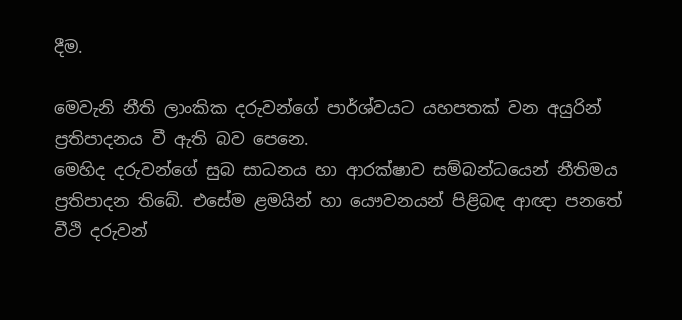දීම.

මෙවැනි නීති ලාංකික දරුවන්ගේ පාර්ශ්වයට යහපතක් වන අයුරින් ප්‍රතිපාදනය වී ඇති බව පෙනෙ.
මෙහිද දරුවන්ගේ සුබ සාධනය හා ආරක්ෂාව සම්බන්ධයෙන් නීතිමය ප්‍රතිපාදන තිබේ. එසේම ළමයින් හා යෞවනයන් පිළිබඳ ආඥා පනතේ වීථි දරුවන්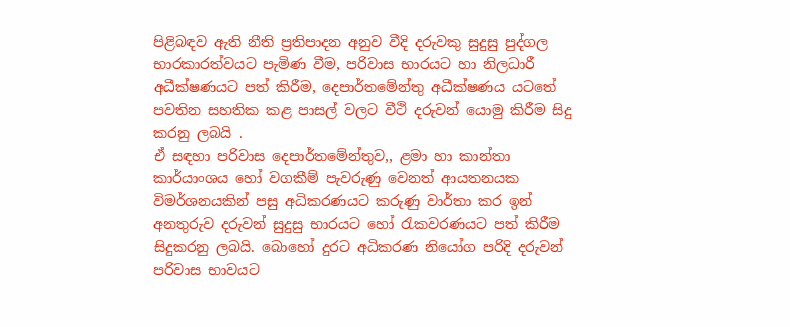පිළිබඳව ඇති නීති ප්‍රතිපාදන අනුව වීදි දරුවකු සුදුසු පුද්ගල භාරකාරත්වයට පැමිණ වීම, පරිවාස භාරයට හා නිලධාරී අධීක්ෂණයට පත් කිරීම, දෙපාර්තමේන්තු අධීක්ෂණය යටතේ පවතින සහතික කළ පාසල් වලට වීථි දරුවන් යොමු කිරීම සිදු කරනු ලබයි .
ඒ සඳහා පරිවාස දෙපාර්තමේන්තුව,, ළමා හා කාන්තා කාර්යාංශය හෝ වගකීම් පැවරුණු වෙනත් ආයතනයක විමර්ශනයකින් පසු අධිකරණයට කරුණු වාර්තා කර ඉන් අනතුරුව දරුවන් සුදුසු භාරයට හෝ රැකවරණයට පත් කිරීම සිදුකරනු ලබයි. බොහෝ දුරට අධිකරණ නියෝග පරිදි දරුවන් පරිවාස භාවයට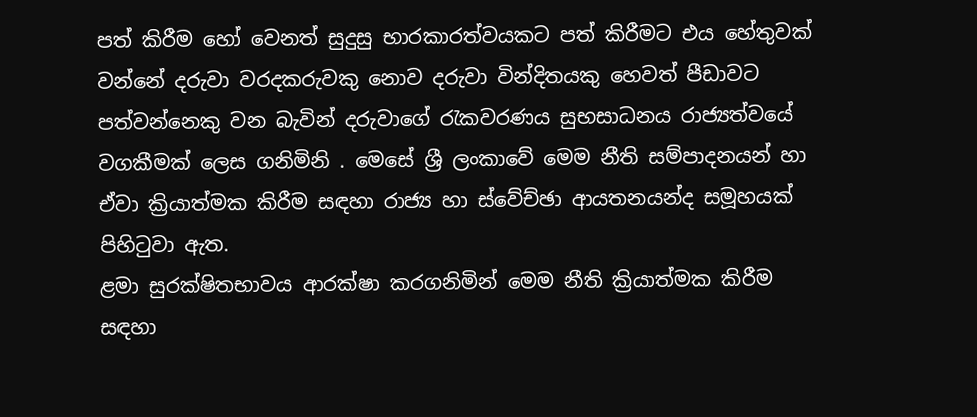පත් කිරීම හෝ වෙනත් සුදුසු භාරකාරත්වයකට පත් කිරීමට එය හේතුවක් වන්නේ දරුවා වරදකරුවකු නොව දරුවා වින්දිතයකු හෙවත් පීඩාවට පත්වන්නෙකු වන බැවින් දරුවාගේ රැකවරණය සුභසාධනය රාජ්‍යත්වයේ වගකීමක් ලෙස ගනිමිනි . මෙසේ ශ්‍රී ලංකාවේ මෙම නීති සම්පාදනයන් හා ඒවා ක්‍රියාත්මක කිරීම සඳහා රාජ්‍ය හා ස්වේච්ඡා ආයතනයන්ද සමූහයක් පිහිටුවා ඇත.
ළමා සුරක්ෂිතභාවය ආරක්ෂා කරගනිමින් මෙම නීති ක්‍රියාත්මක කිරීම සඳහා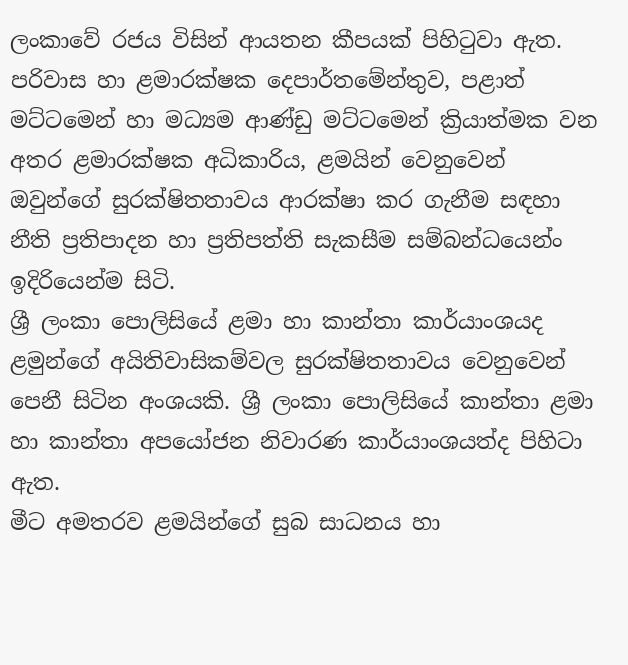ලංකාවේ රජය විසින් ආයතන කීපයක් පිහිටුවා ඇත.
පරිවාස හා ළමාරක්ෂක දෙපාර්තමේන්තුව, පළාත් මට්ටමෙන් හා මධ්‍යම ආණ්ඩු මට්ටමෙන් ක්‍රියාත්මක වන අතර ළමාරක්ෂක අධිකාරිය, ළමයින් වෙනුවෙන් ඔවුන්ගේ සුරක්ෂිතතාවය ආරක්ෂා කර ගැනීම සඳහා නීති ප්‍රතිපාදන හා ප්‍රතිපත්ති සැකසීම සම්බන්ධයෙන්ං ඉදිරියෙන්ම සිටි.
ශ්‍රී ලංකා පොලිසියේ ළමා හා කාන්තා කාර්යාංශයද ළමුන්ගේ අයිතිවාසිකම්වල සුරක්ෂිතතාවය වෙනුවෙන් පෙනී සිටින අංශයකි. ශ්‍රී ලංකා පොලිසියේ කාන්තා ළමා හා කාන්තා අපයෝජන නිවාරණ කාර්යාංශයත්ද පිහිටා ඇත.
මීට අමතරව ළමයින්ගේ සුබ සාධනය හා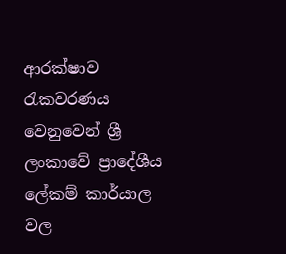ආරක්ෂාව රැකවරණය වෙනුවෙන් ශ්‍රී ලංකාවේ ප්‍රාදේශීය ලේකම් කාර්යාල වල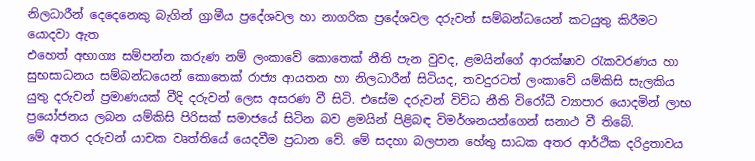නිලධාරීන් දෙදෙනෙකු බැගින් ග්‍රාමීය ප්‍රදේශවල හා නාගරික ප්‍රදේශවල දරුවන් සම්බන්ධයෙන් කටයුතු කිරීමට යොදවා ඇත
එහෙත් අභාග්‍ය සම්පන්න කරුණ නම් ලංකාවේ කොතෙක් නීති පැන වුවද, ළමයින්ගේ ආරක්ෂාව රැකවරණය හා සුභසාධනය සම්බන්ධයෙන් කොතෙක් රාජ්‍ය ආයතන හා නිලධාරීන් සිටියද, තවදුරටත් ලංකාවේ යම්කිසි සැලකිය යුතු දරුවන් ප්‍රමාණයක් වීදි දරුවන් ලෙස අසරණ වී සිටි. එසේම දරුවන් විවිධ නීති විරෝධී ව්‍යාපාර යොදමින් ලාභ ප්‍රයෝජනය ලබන යම්කිසි පිරිසක් සමාජයේ සිටින බව ළමයින් පිළිබඳ විමර්ශනයන්ගෙන් සනාථ වී තිබේ.
මේ අතර දරුවන් යාචක වෘත්තියේ යෙදවීම ප්‍රධාන වේ. මේ සදහා බලපාන හේතු සාධක අතර ආර්ථික දරිද්‍රතාවය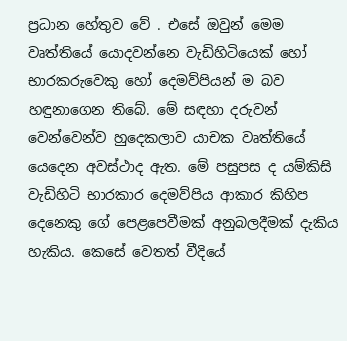ප්‍රධාන හේතුව වේ . එසේ ඔවුන් මෙම වෘත්තියේ යොදවන්නෙ වැඩිහිටියෙක් හෝ භාරකරුවෙකු හෝ දෙමව්පියන් ම බව හඳුනාගෙන තිබේ. මේ සඳහා දරුවන් වෙන්වෙන්ව හුදෙකලාව යාචක වෘත්තියේ යෙදෙන අවස්ථාද ඇත. මේ පසුපස ද යම්කිසි වැඩිහිටි භාරකාර දෙමව්පිය ආකාර කිහිප දෙනෙකු ගේ පෙළපෙවීමක් අනුබලදීමක් දැකිය හැකිය. කෙසේ වෙතත් වීදියේ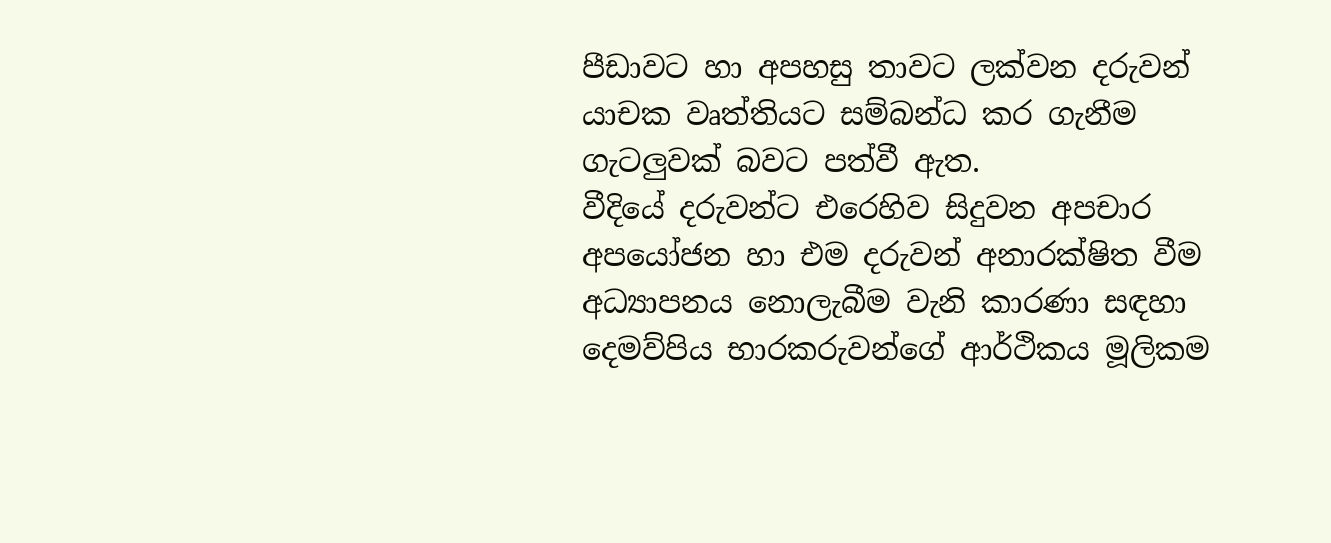පීඩාවට හා අපහසු තාවට ලක්වන දරුවන් යාචක වෘත්තියට සම්බන්ධ කර ගැනීම ගැටලුවක් බවට පත්වී ඇත.
වීදියේ දරුවන්ට එරෙහිව සිදුවන අපචාර අපයෝජන හා එම දරුවන් අනාරක්ෂිත වීම අධ්‍යාපනය නොලැබීම වැනි කාරණා සඳහා දෙමව්පිය භාරකරුවන්ගේ ආර්ථිකය මූලිකම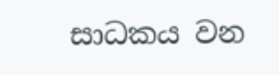සාධකය වන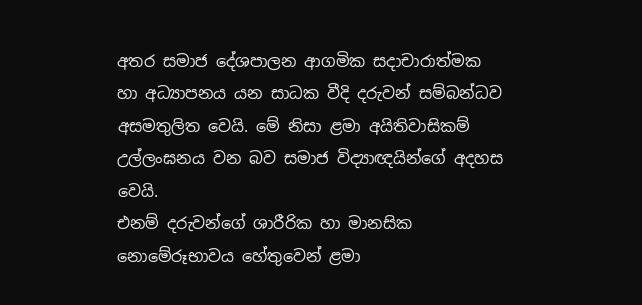අතර සමාජ දේශපාලන ආගමික සදාචාරාත්මක හා අධ්‍යාපනය යන සාධක වීදි දරුවන් සම්බන්ධව අසමතුලිත වෙයි. මේ නිසා ළමා අයිතිවාසිකම් උල්ලංඝනය වන බව සමාජ විද්‍යාඥයින්ගේ අදහස වෙයි.
එනම් දරුවන්ගේ ශාරීරික හා මානසික නොමේරූභාවය හේතුවෙන් ළමා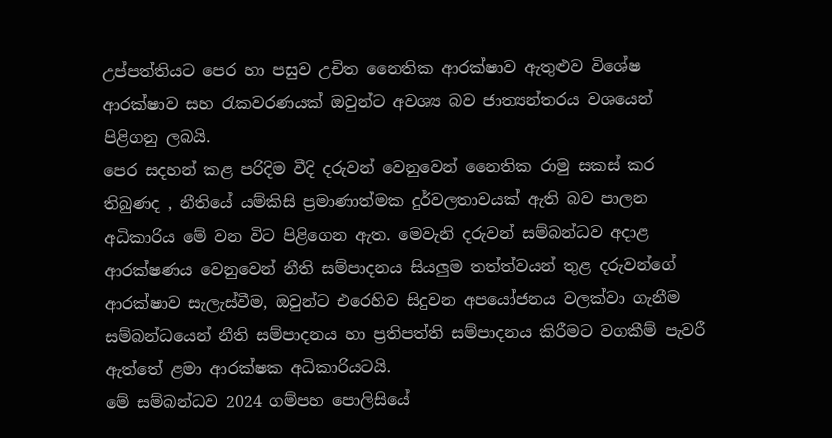උප්පත්තියට පෙර හා පසුව උචිත නෛතික ආරක්ෂාව ඇතුළුව විශේෂ ආරක්ෂාව සහ රැකවරණයක් ඔවුන්ට අවශ්‍ය බව ජාත්‍යන්තරය වශයෙන් පිළිගනු ලබයි.
පෙර සදහන් කළ පරිදිම වීදි දරුවන් වෙනුවෙන් නෛතික රාමු සකස් කර තිබුණද , නීතියේ යම්කිසි ප්‍රමාණාත්මක දුර්වලතාවයක් ඇති බව පාලන අධිකාරිය මේ වන විට පිළිගෙන ඇත. මෙවැනි දරුවන් සම්බන්ධව අදාළ ආරක්ෂණය වෙනුවෙන් නීති සම්පාදනය සියලුම තත්ත්වයන් තුළ දරුවන්ගේ ආරක්ෂාව සැලැස්වීම, ඔවුන්ට එරෙහිව සිදුවන අපයෝජනය වලක්වා ගැනීම සම්බන්ධයෙන් නීති සම්පාදනය හා ප්‍රතිපත්ති සම්පාදනය කිරීමට වගකීම් පැවරී ඇත්තේ ළමා ආරක්ෂක අධිකාරියටයි.
මේ සම්බන්ධව 2024 ගම්පහ පොලිසියේ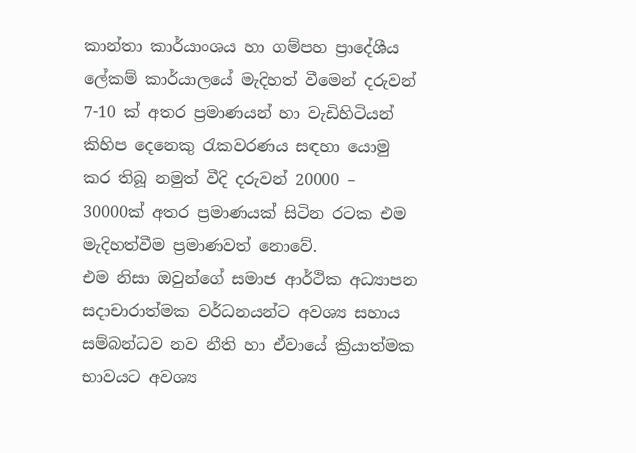කාන්තා කාර්යාංශය හා ගම්පහ ප්‍රාදේශීය ලේකම් කාර්යාලයේ මැදිහත් වීමෙන් දරුවන් 7-10 ක් අතර ප්‍රමාණයන් හා වැඩිහිටියන් කිහිප දෙනෙකු රැකවරණය සඳහා යොමු කර තිබූ නමුත් වීදි දරුවන් 20000 – 30000ක් අතර ප්‍රමාණයක් සිටින රටක එම මැදිහත්වීම ප්‍රමාණවත් නොවේ.
එම නිසා ඔවුන්ගේ සමාජ ආර්ථික අධ්‍යාපන සදාචාරාත්මක වර්ධනයන්ට අවශ්‍ය සහාය සම්බන්ධව නව නීති හා ඒවායේ ක්‍රියාත්මක භාවයට අවශ්‍ය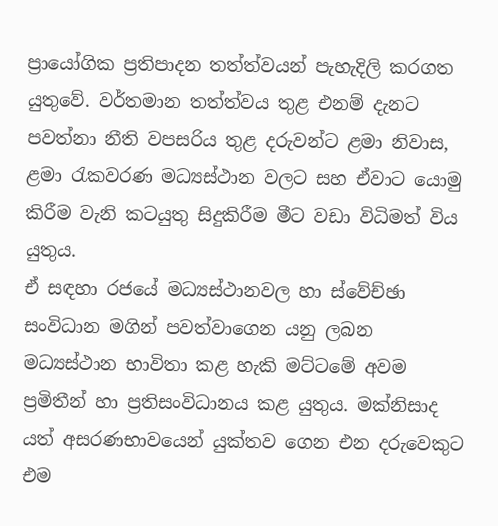ප්‍රායෝගික ප්‍රතිපාදන තත්ත්වයන් පැහැදිලි කරගත යුතුවේ. වර්තමාන තත්ත්වය තුළ එනම් දැනට පවත්නා නීති වපසරිය තුළ දරුවන්ට ළමා නිවාස, ළමා රැකවරණ මධ්‍යස්ථාන වලට සහ ඒවාට යොමු කිරීම වැනි කටයුතු සිදුකිරීම මීට වඩා විධිමත් විය යුතුය.
ඒ සඳහා රජයේ මධ්‍යස්ථානවල හා ස්වේච්ඡා සංවිධාන මගින් පවත්වාගෙන යනු ලබන මධ්‍යස්ථාන භාවිතා කළ හැකි මට්ටමේ අවම ප්‍රමිතීන් හා ප්‍රතිසංවිධානය කළ යුතුය. මක්නිසාද යත් අසරණභාවයෙන් යුක්තව ගෙන එන දරුවෙකුට එම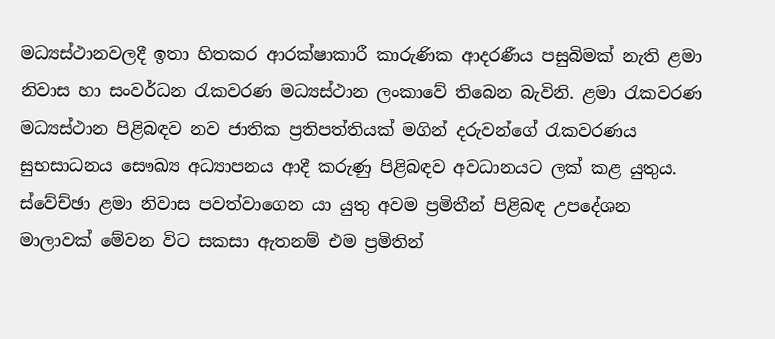මධ්‍යස්ථානවලදී ඉතා හිතකර ආරක්ෂාකාරී කාරුණික ආදරණීය පසුබිමක් නැති ළමා නිවාස හා සංවර්ධන රැකවරණ මධ්‍යස්ථාන ලංකාවේ තිබෙන බැවිනි. ළමා රැකවරණ මධ්‍යස්ථාන පිළිබඳව නව ජාතික ප්‍රතිපත්තියක් මගින් දරුවන්ගේ රැකවරණය සුභසාධනය සෞඛ්‍ය අධ්‍යාපනය ආදී කරුණු පිළිබඳව අවධානයට ලක් කළ යුතුය.
ස්වේච්ඡා ළමා නිවාස පවත්වාගෙන යා යුතු අවම ප්‍රමිතීන් පිළිබඳ උපදේශන මාලාවක් මේවන විට සකසා ඇතනම් එම ප්‍රමිතින්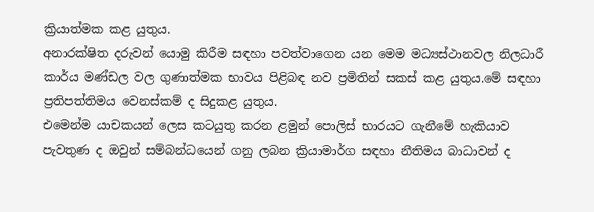ක්‍රියාත්මක කළ යුතුය.
අනාරක්ෂිත දරුවන් යොමු කිරීම සඳහා පවත්වාගෙන යන මෙම මධ්‍යස්ථානවල නිලධාරී කාර්ය මණ්ඩල වල ගුණාත්මක භාවය පිළිබඳ නව ප්‍රමිතින් සකස් කළ යුතුය.මේ සඳහා ප්‍රතිපත්තිමය වෙනස්කම් ද සිදුකළ යුතුය.
එමෙන්ම යාචකයන් ලෙස කටයුතු කරන ළමුන් පොලිස් භාරයට ගැනීමේ හැකියාව පැවතුණ ද ඔවුන් සම්බන්ධයෙන් ගනු ලබන ක්‍රියාමාර්ග සඳහා නීතිමය බාධාවන් ද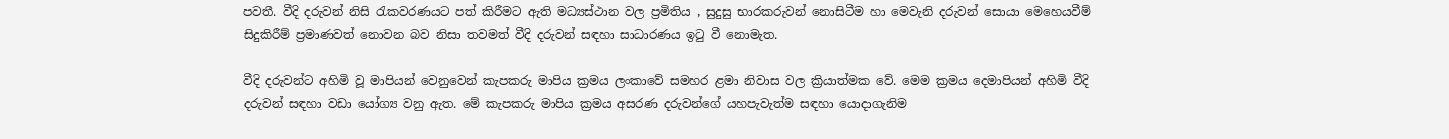පවතී. වීදි දරුවන් නිසි රැකවරණයට පත් කිරීමට ඇති මධ්‍යස්ථාන වල ප්‍රමිතිය , සුදුසු භාරකරුවන් නොසිටීම හා මෙවැනි දරුවන් සොයා මෙහෙයවීම් සිදුකිරීම් ප්‍රමාණවත් නොවන බව නිසා තවමත් වීදි දරුවන් සඳහා සාධාරණය ඉටු වී නොමැත.

වීදි දරුවන්ට අහිමි වූ මාපියන් වෙනුවෙන් කැපකරු මාපිය ක්‍රමය ලංකාවේ සමහර ළමා නිවාස වල ක්‍රියාත්මක වේ. මෙම ක්‍රමය දෙමාපියන් අහිමි වීදි දරුවන් සඳහා වඩා යෝග්‍ය වනු ඇත. මේ කැපකරු මාපිය ක්‍රමය අසරණ දරුවන්ගේ යහපැවැත්ම සඳහා යොදාගැනිම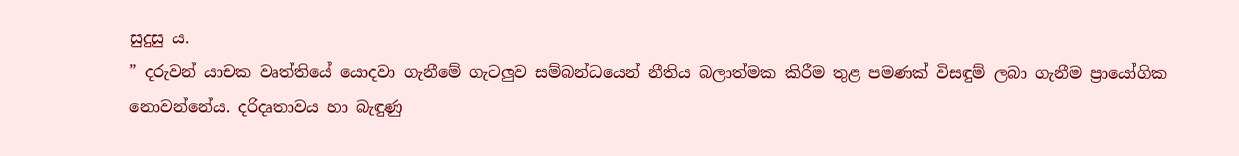සුදුසු ය.
” දරුවන් යාචක වෘත්තියේ යොදවා ගැනීමේ ගැටලුව සම්බන්ධයෙන් නීතිය බලාත්මක කිරීම තුළ පමණක් විසඳුම් ලබා ගැනීම ප්‍රායෝගික නොවන්නේය. දරිදෘතාවය හා බැඳුණු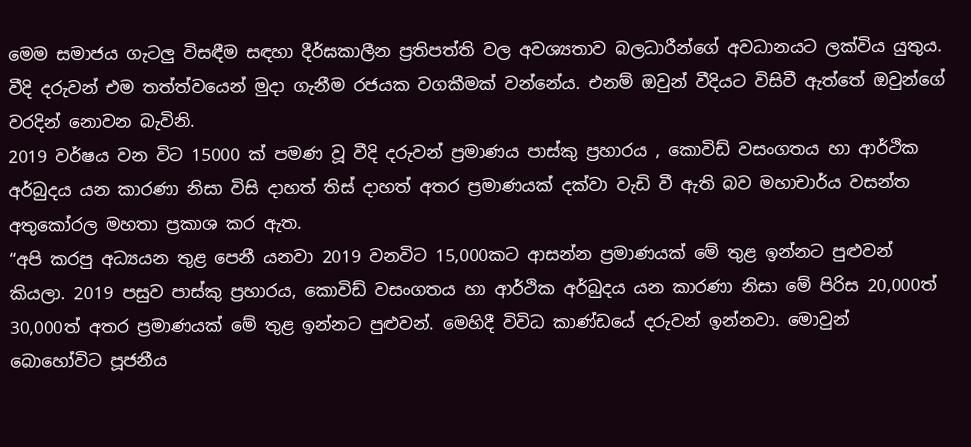මෙම සමාජය ගැටලු විසඳීම සඳහා දීර්ඝකාලීන ප්‍රතිපත්ති වල අවශ්‍යතාව බලධාරීන්ගේ අවධානයට ලක්විය යුතුය. වීදි දරුවන් එම තත්ත්වයෙන් මුදා ගැනීම රජයක වගකීමක් වන්නේය. එනම් ඔවුන් වීදියට විසිවී ඇත්තේ ඔවුන්ගේ වරදින් නොවන බැවිනි.
2019 වර්ෂය වන විට 15000 ක් පමණ වූ වීදි දරුවන් ප්‍රමාණය පාස්කු ප්‍රහාරය , කොවිඩ් වසංගතය හා ආර්ථික අර්බුදය යන කාරණා නිසා විසි දාහත් තිස් දාහත් අතර ප්‍රමාණයක් දක්වා වැඩි වී ඇති බව මහාචාර්ය වසන්ත අතුකෝරල මහතා ප්‍රකාශ කර ඇත.
“අපි කරපු අධ්‍යයන තුළ පෙනී යනවා 2019 වනවිට 15,000කට ආසන්න ප්‍රමාණයක් මේ තුළ ඉන්නට පුළුවන් කියලා. 2019 පසුව පාස්කු ප්‍රහාරය, කොවිඩ් වසංගතය හා ආර්ථික අර්බුදය යන කාරණා නිසා මේ පිරිස 20,000ත් 30,000ත් අතර ප්‍රමාණයක් මේ තුළ ඉන්නට පුළුවන්. මෙහිදී විවිධ කාණ්ඩයේ දරුවන් ඉන්නවා. මොවුන් බොහෝවිට පූජනීය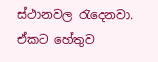ස්ථානවල රැදෙනවා. ඒකට හේතුව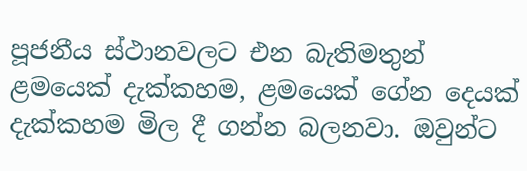පූජනීය ස්ථානවලට එන බැතිමතුන් ළමයෙක් දැක්කහම, ළමයෙක් ගේන දෙයක් දැක්කහම මිල දී ගන්න බලනවා. ඔවුන්ට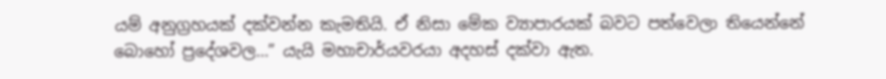යම් අනුග්‍රහයක් දක්වන්න කැමතියි. ඒ නිසා මේක ව්‍යාපාරයක් බවට පත්වෙලා තියෙන්නේ බොහෝ ප්‍රදේශවල…” යැයි මහාචාර්යවරයා අදහස් දක්වා ඇත.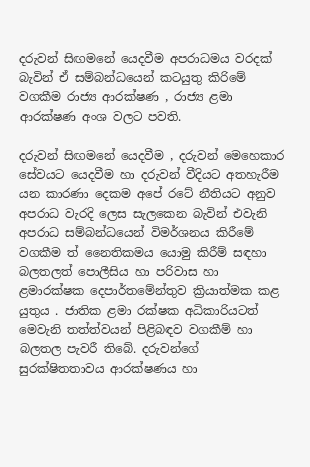දරුවන් සිඟමනේ යෙදවීම අපරාධමය වරදක් බැවින් ඒ සම්බන්ධයෙන් කටයුතු කිරිමේ වගකීම රාජ්‍ය ආරක්ෂණ , රාජ්‍ය ළමා ආරක්ෂණ අංශ වලට පවති.

දරුවන් සිඟමනේ යෙදවීම , දරුවන් මෙහෙකාර සේවයට යෙදවීම හා දරුවන් වීදියට අතහැරීම යන කාරණා දෙකම අපේ රටේ නීතියට අනුව අපරාධ වැරදි ලෙස සැලකෙන බැවින් එවැනි අපරාධ සම්බන්ධයෙන් විමර්ශනය කිරීමේ වගකීම ත් නෛතිකමය යොමු කිරීම් සඳහා බලතලත් පොලීසිය හා පරිවාස හා ළමාරක්ෂක දෙපාර්තමේන්තුව ක්‍රියාත්මක කළ යුතුය . ජාතික ළමා රක්ෂක අධිකාරියටත් මෙවැනි තත්ත්වයන් පිළිබඳව වගකීම් හා බලතල පැවරී තිබේ. දරුවන්ගේ සුරක්ෂිතතාවය ආරක්ෂණය හා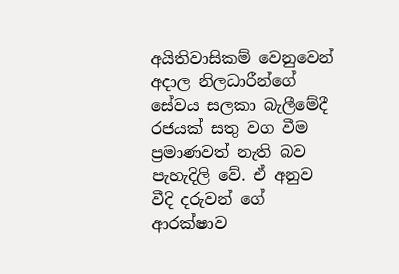අයිතිවාසිකම් වෙනුවෙන් අදාල නිලධාරීන්ගේ සේවය සලකා බැලීමේදී රජයක් සතු වග වීම ප්‍රමාණවත් නැති බව පැහැදිලි වේ. ඒ අනුව වීදි දරුවන් ගේ ආරක්ෂාව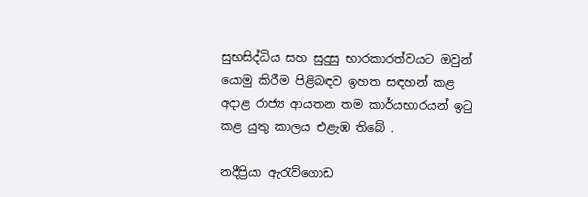සුභසිද්ධිය සහ සුදුසු භාරකාරත්වයට ඔවුන් යොමු කිරීම පිළිබඳව ඉහත සඳහන් කළ අදාළ රාජ්‍ය ආයතන තම කාර්යභාරයන් ඉටු කළ යුතු කාලය එළැඹ තිබේ .

නදීප්‍රියා ඇරැව්ගොඩ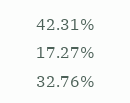42.31%
17.27%
32.76%